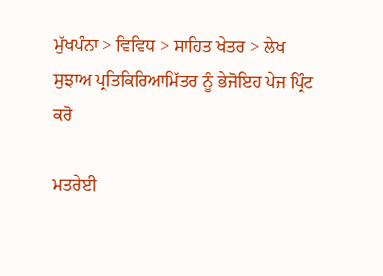ਮੁੱਖਪੰਨਾ > ਵਿਵਿਧ > ਸਾਹਿਤ ਖੇਤਰ > ਲੇਖ
ਸੁਝਾਅ ਪ੍ਰਤਿਕਿਰਿਆਮਿੱਤਰ ਨੂੰ ਭੇਜੋਇਹ ਪੇਜ ਪ੍ਰਿੰਟ ਕਰੋ

ਮਤਰੇਈ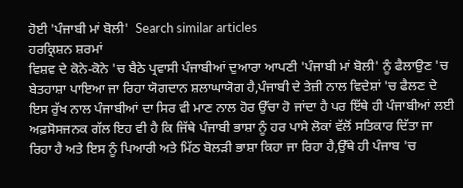ਹੋਈ 'ਪੰਜਾਬੀ ਮਾਂ ਬੋਲੀ'  Search similar articles
ਹਰਕ੍ਰਿਸ਼ਨ ਸ਼ਰਮਾਂ
ਵਿਸ਼ਵ ਦੇ ਕੋਨੇ-ਕੋਨੇ 'ਚ ਬੈਠੇ ਪ੍ਰਵਾਸੀ ਪੰਜਾਬੀਆਂ ਦੁਆਰਾ ਆਪਣੀ 'ਪੰਜਾਬੀ ਮਾਂ ਬੋਲੀ' ਨੂੰ ਫੈਲਾਉਣ 'ਚ ਬੇਤਹਾਸ਼ਾ ਪਾਇਆ ਜਾ ਰਿਹਾ ਯੋਗਦਾਨ ਸ਼ਲਾਘਾਯੋਗ ਹੈ,ਪੰਜਾਬੀ ਦੇ ਤੇਜ਼ੀ ਨਾਲ ਵਿਦੇਸ਼ਾਂ 'ਚ ਫੈਲਣ ਦੇ ਇਸ ਰੁੱਖ ਨਾਲ ਪੰਜਾਬੀਆਂ ਦਾ ਸਿਰ ਵੀ ਮਾਣ ਨਾਲ ਹੋਰ ਉੱਚਾ ਹੋ ਜਾਂਦਾ ਹੈ ਪਰ ਇੱਥੇ ਹੀ ਪੰਜਾਬੀਆਂ ਲਈ ਅਫ਼ਸੋਸਜਨਕ ਗੱਲ ਇਹ ਵੀ ਹੈ ਕਿ ਜਿੱਥੇ ਪੰਜਾਬੀ ਭਾਸ਼ਾ ਨੂੰ ਹਰ ਪਾਸੇ ਲੋਕਾਂ ਵੱਲੋਂ ਸਤਿਕਾਰ ਦਿੱਤਾ ਜਾ ਰਿਹਾ ਹੈ ਅਤੇ ਇਸ ਨੂੰ ਪਿਆਰੀ ਅਤੇ ਮਿੱਠ ਬੋਲੜੀ ਭਾਸ਼ਾ ਕਿਹਾ ਜਾ ਰਿਹਾ ਹੈ,ਉੱਥੇ ਹੀ ਪੰਜਾਬ 'ਚ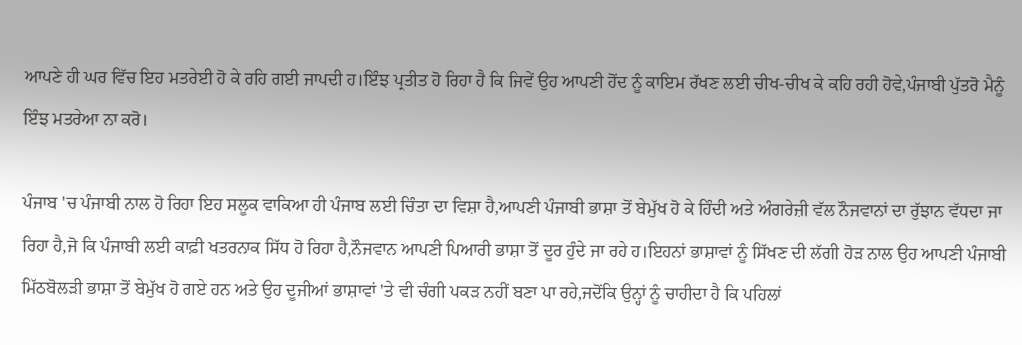ਆਪਣੇ ਹੀ ਘਰ ਵਿੱਚ ਇਹ ਮਤਰੇਈ ਹੋ ਕੇ ਰਹਿ ਗਈ ਜਾਪਦੀ ਹ।ਇੰਝ ਪ੍ਰਤੀਤ ਹੋ ਰਿਹਾ ਹੈ ਕਿ ਜਿਵੇਂ ਉਹ ਆਪਣੀ ਹੋਂਦ ਨੂੰ ਕਾਇਮ ਰੱਖਣ ਲਈ ਚੀਖ-ਚੀਖ ਕੇ ਕਹਿ ਰਹੀ ਹੋਵੇ,ਪੰਜਾਬੀ ਪੁੱਤਰੋ ਮੈਨੂੰ ਇੰਝ ਮਤਰੇਆ ਨਾ ਕਰੋ।

ਪੰਜਾਬ 'ਚ ਪੰਜਾਬੀ ਨਾਲ ਹੋ ਰਿਹਾ ਇਹ ਸਲੂਕ ਵਾਕਿਆ ਹੀ ਪੰਜਾਬ ਲਈ ਚਿੰਤਾ ਦਾ ਵਿਸ਼ਾ ਹੈ,ਆਪਣੀ ਪੰਜਾਬੀ ਭਾਸ਼ਾ ਤੋਂ ਬੇਮੁੱਖ ਹੋ ਕੇ ਹਿੰਦੀ ਅਤੇ ਅੰਗਰੇਜ਼ੀ ਵੱਲ ਨੌਜਵਾਨਾਂ ਦਾ ਰੁੱਝਾਨ ਵੱਧਦਾ ਜਾ ਰਿਹਾ ਹੈ,ਜੋ ਕਿ ਪੰਜਾਬੀ ਲਈ ਕਾਫ਼ੀ ਖਤਰਨਾਕ ਸਿੱਧ ਹੋ ਰਿਹਾ ਹੈ,ਨੌਜਵਾਨ ਆਪਣੀ ਪਿਆਰੀ ਭਾਸ਼ਾ ਤੋਂ ਦੂਰ ਹੁੰਦੇ ਜਾ ਰਹੇ ਹ।ਇਹਨਾਂ ਭਾਸ਼ਾਵਾਂ ਨੂੰ ਸਿੱਖਣ ਦੀ ਲੱਗੀ ਹੋੜ ਨਾਲ ਉਹ ਆਪਣੀ ਪੰਜਾਬੀ ਮਿੱਠਬੋਲੜੀ ਭਾਸ਼ਾ ਤੋਂ ਬੇਮੁੱਖ ਹੋ ਗਏ ਹਨ ਅਤੇ ਉਹ ਦੂਜੀਆਂ ਭਾਸ਼ਾਵਾਂ 'ਤੇ ਵੀ ਚੰਗੀ ਪਕੜ ਨਹੀਂ ਬਣਾ ਪਾ ਰਹੇ,ਜਦੋਂਕਿ ਉਨ੍ਹਾਂ ਨੂੰ ਚਾਹੀਦਾ ਹੈ ਕਿ ਪਹਿਲਾਂ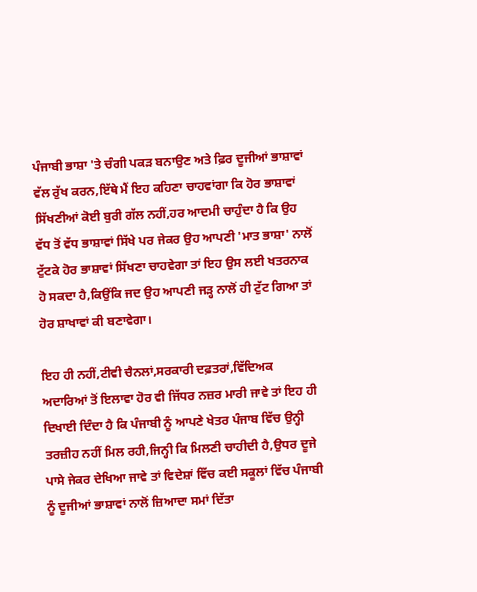ਪੰਜਾਬੀ ਭਾਸ਼ਾ 'ਤੇ ਚੰਗੀ ਪਕੜ ਬਨਾਉਣ ਅਤੇ ਫ਼ਿਰ ਦੂਜੀਆਂ ਭਾਸ਼ਾਵਾਂ ਵੱਲ ਰੁੱਖ ਕਰਨ,ਇੱਥੇ ਮੈਂ ਇਹ ਕਹਿਣਾ ਚਾਹਵਾਂਗਾ ਕਿ ਹੋਰ ਭਾਸ਼ਾਵਾਂ ਸਿੱਖਣੀਆਂ ਕੋਈ ਬੁਰੀ ਗੱਲ ਨਹੀਂ,ਹਰ ਆਦਮੀ ਚਾਹੁੰਦਾ ਹੈ ਕਿ ਉਹ ਵੱਧ ਤੋਂ ਵੱਧ ਭਾਸ਼ਾਵਾਂ ਸਿੱਖੇ ਪਰ ਜੇਕਰ ਉਹ ਆਪਣੀ 'ਮਾਤ ਭਾਸ਼ਾ' ਨਾਲੋਂ ਟੁੱਟਕੇ ਹੋਰ ਭਾਸ਼ਾਵਾਂ ਸਿੱਖਣਾ ਚਾਹਵੇਗਾ ਤਾਂ ਇਹ ਉਸ ਲਈ ਖਤਰਨਾਕ ਹੋ ਸਕਦਾ ਹੈ,ਕਿਉਂਕਿ ਜਦ ਉਹ ਆਪਣੀ ਜੜ੍ਹ ਨਾਲੋਂ ਹੀ ਟੁੱਟ ਗਿਆ ਤਾਂ ਹੋਰ ਸ਼ਾਖਾਵਾਂ ਕੀ ਬਣਾਵੇਗਾ।

ਇਹ ਹੀ ਨਹੀਂ,ਟੀਵੀ ਚੈਨਲਾਂ,ਸਰਕਾਰੀ ਦਫ਼ਤਰਾਂ,ਵਿੱਦਿਅਕ ਅਦਾਰਿਆਂ ਤੋਂ ਇਲਾਵਾ ਹੋਰ ਵੀ ਜਿੱਧਰ ਨਜ਼ਰ ਮਾਰੀ ਜਾਵੇ ਤਾਂ ਇਹ ਹੀ ਦਿਖਾਈ ਦਿੰਦਾ ਹੈ ਕਿ ਪੰਜਾਬੀ ਨੂੰ ਆਪਣੇ ਖੇਤਰ ਪੰਜਾਬ ਵਿੱਚ ਉਨ੍ਹੀ ਤਰਜ਼ੀਹ ਨਹੀਂ ਮਿਲ ਰਹੀ,ਜਿਨ੍ਹੀ ਕਿ ਮਿਲਣੀ ਚਾਹੀਦੀ ਹੈ,ਉਧਰ ਦੂਜੇ ਪਾਸੇ ਜੇਕਰ ਦੇਖਿਆ ਜਾਵੇ ਤਾਂ ਵਿਦੇਸ਼ਾਂ ਵਿੱਚ ਕਈ ਸਕੂਲਾਂ ਵਿੱਚ ਪੰਜਾਬੀ ਨੂੰ ਦੂਜੀਆਂ ਭਾਸ਼ਾਵਾਂ ਨਾਲੋਂ ਜ਼ਿਆਦਾ ਸਮਾਂ ਦਿੱਤਾ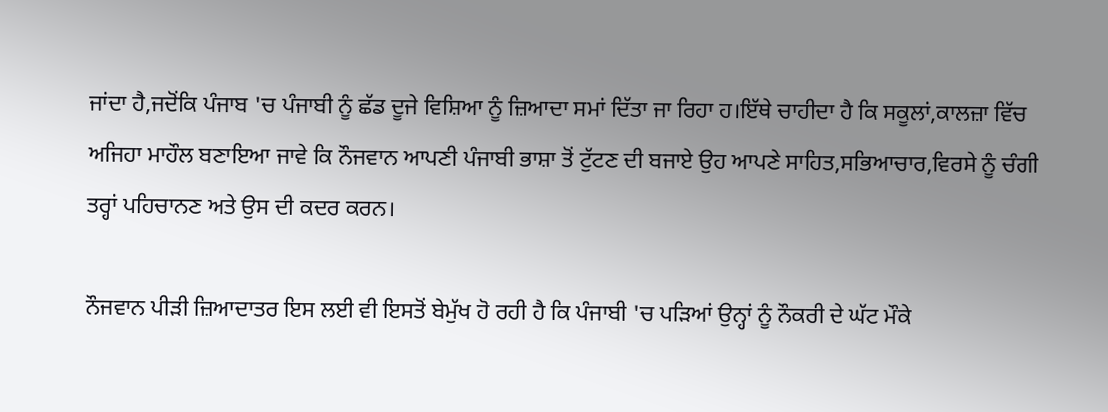ਜਾਂਦਾ ਹੈ,ਜਦੋਂਕਿ ਪੰਜਾਬ 'ਚ ਪੰਜਾਬੀ ਨੂੰ ਛੱਡ ਦੂਜੇ ਵਿਸ਼ਿਆ ਨੂੰ ਜ਼ਿਆਦਾ ਸਮਾਂ ਦਿੱਤਾ ਜਾ ਰਿਹਾ ਹ।ਇੱਥੇ ਚਾਹੀਦਾ ਹੈ ਕਿ ਸਕੂਲਾਂ,ਕਾਲਜ਼ਾ ਵਿੱਚ ਅਜਿਹਾ ਮਾਹੌਲ ਬਣਾਇਆ ਜਾਵੇ ਕਿ ਨੌਜਵਾਨ ਆਪਣੀ ਪੰਜਾਬੀ ਭਾਸ਼ਾ ਤੋਂ ਟੁੱਟਣ ਦੀ ਬਜਾਏ ਉਹ ਆਪਣੇ ਸਾਹਿਤ,ਸਭਿਆਚਾਰ,ਵਿਰਸੇ ਨੂੰ ਚੰਗੀ ਤਰ੍ਹਾਂ ਪਹਿਚਾਨਣ ਅਤੇ ਉਸ ਦੀ ਕਦਰ ਕਰਨ।

ਨੌਜਵਾਨ ਪੀੜੀ ਜ਼ਿਆਦਾਤਰ ਇਸ ਲਈ ਵੀ ਇਸਤੋਂ ਬੇਮੁੱਖ ਹੋ ਰਹੀ ਹੈ ਕਿ ਪੰਜਾਬੀ 'ਚ ਪੜਿਆਂ ਉਨ੍ਹਾਂ ਨੂੰ ਨੌਕਰੀ ਦੇ ਘੱਟ ਮੌਕੇ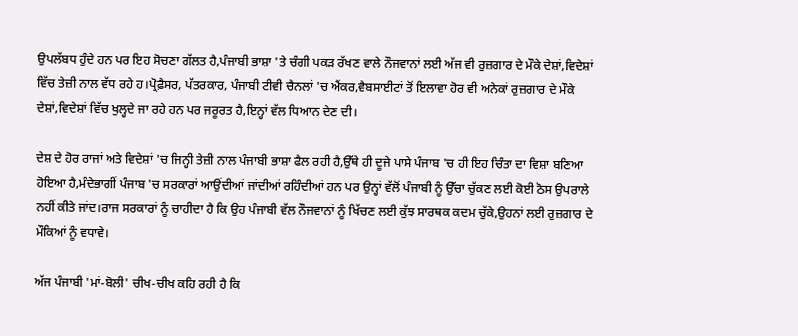ਉਪਲੱਬਧ ਹੁੰਦੇ ਹਨ ਪਰ ਇਹ ਸੋਚਣਾ ਗੱਲਤ ਹੈ,ਪੰਜਾਬੀ ਭਾਸ਼ਾ 'ਤੇ ਚੰਗੀ ਪਕੜ ਰੱਖਣ ਵਾਲੇ ਨੌਜਵਾਨਾਂ ਲਈ ਅੱਜ ਵੀ ਰੁਜ਼ਗਾਰ ਦੇ ਮੌਕੇ ਦੇਸ਼ਾਂ,ਵਿਦੇਸ਼ਾਂ ਵਿੱਚ ਤੇਜ਼ੀ ਨਾਲ ਵੱਧ ਰਹੇ ਹ।ਪ੍ਰੋਫ਼ੈਸਰ, ਪੱਤਰਕਾਰ, ਪੰਜਾਬੀ ਟੀਵੀ ਚੈਨਲਾਂ 'ਚ ਐਂਕਰ,ਵੈਬਸਾਈਟਾਂ ਤੋਂ ਇਲਾਵਾ ਹੋਰ ਵੀ ਅਨੇਕਾਂ ਰੁਜ਼ਗਾਰ ਦੇ ਮੌਕੇ ਦੇਸ਼ਾਂ,ਵਿਦੇਸ਼ਾਂ ਵਿੱਚ ਖੁਲ੍ਹਦੇ ਜਾ ਰਹੇ ਹਨ ਪਰ ਜਰੂਰਤ ਹੈ,ਇਨ੍ਹਾਂ ਵੱਲ ਧਿਆਨ ਦੇਣ ਦੀ।

ਦੇਸ਼ ਦੇ ਹੋਰ ਰਾਜਾਂ ਅਤੇ ਵਿਦੇਸ਼ਾਂ 'ਚ ਜਿਨ੍ਹੀ ਤੇਜ਼ੀ ਨਾਲ ਪੰਜਾਬੀ ਭਾਸ਼ਾ ਫੈਲ ਰਹੀ ਹੈ,ਉੱਥੇ ਹੀ ਦੂਜੇ ਪਾਸੇ ਪੰਜਾਬ 'ਚ ਹੀ ਇਹ ਚਿੰਤਾ ਦਾ ਵਿਸ਼ਾ ਬਣਿਆ ਹੋਇਆ ਹੈ,ਮੰਦੇਭਾਗੀਂ ਪੰਜਾਬ 'ਚ ਸਰਕਾਰਾਂ ਆਉਂਦੀਆਂ ਜਾਂਦੀਆਂ ਰਹਿੰਦੀਆਂ ਹਨ ਪਰ ਉਨ੍ਹਾਂ ਵੱਲੋਂ ਪੰਜਾਬੀ ਨੂੰ ਉੱਚਾ ਚੁੱਕਣ ਲਈ ਕੋਈ ਠੋਸ ਉਪਰਾਲੇ ਨਹੀਂ ਕੀਤੇ ਜਾਂਦ।ਰਾਜ ਸਰਕਾਰਾਂ ਨੂੰ ਚਾਹੀਦਾ ਹੈ ਕਿ ਉਹ ਪੰਜਾਬੀ ਵੱਲ ਨੌਜਵਾਨਾਂ ਨੂੰ ਖਿੱਚਣ ਲਈ ਕੁੱਝ ਸਾਰਥਕ ਕਦਮ ਚੁੱਕੇ,ਉਹਨਾਂ ਲਈ ਰੁਜ਼ਗਾਰ ਦੇ ਮੌਕਿਆਂ ਨੂੰ ਵਧਾਵੇ।

ਅੱਜ ਪੰਜਾਬੀ 'ਮਾਂ-ਬੋਲੀ' ਚੀਖ-ਚੀਖ ਕਹਿ ਰਹੀ ਹੈ ਕਿ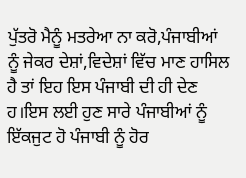ਪੁੱਤਰੋ ਮੈਨੂੰ ਮਤਰੇਆ ਨਾ ਕਰੋ,ਪੰਜਾਬੀਆਂ ਨੂੰ ਜੇਕਰ ਦੇਸ਼ਾਂ,ਵਿਦੇਸ਼ਾਂ ਵਿੱਚ ਮਾਣ ਹਾਸਿਲ ਹੈ ਤਾਂ ਇਹ ਇਸ ਪੰਜਾਬੀ ਦੀ ਹੀ ਦੇਣ ਹ।ਇਸ ਲਈ ਹੁਣ ਸਾਰੇ ਪੰਜਾਬੀਆਂ ਨੂੰ ਇੱਕਜੁਟ ਹੋ ਪੰਜਾਬੀ ਨੂੰ ਹੋਰ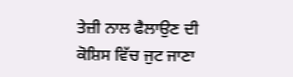ਤੇਜ਼ੀ ਨਾਲ ਫੈਲਾਉਣ ਦੀ ਕੋਸ਼ਿਸ ਵਿੱਚ ਜੁਟ ਜਾਣਾ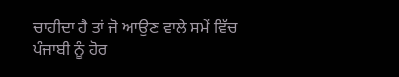ਚਾਹੀਦਾ ਹੈ ਤਾਂ ਜੋ ਆਉਣ ਵਾਲੇ ਸਮੇਂ ਵਿੱਚ ਪੰਜਾਬੀ ਨੂੰ ਹੋਰ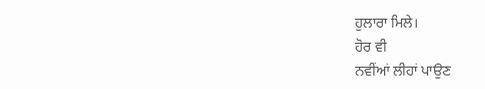ਹੁਲਾਰਾ ਮਿਲੇ।
ਹੋਰ ਵੀ
ਨਵੀਂਆਂ ਲੀਹਾਂ ਪਾਉਣ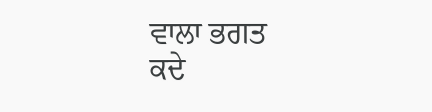ਵਾਲਾ ਭਗਤ
ਕਦੇ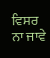ਵਿਸਰ ਨਾ ਜਾਵੇ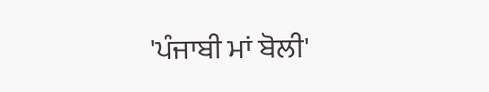'ਪੰਜਾਬੀ ਮਾਂ ਬੋਲੀ'